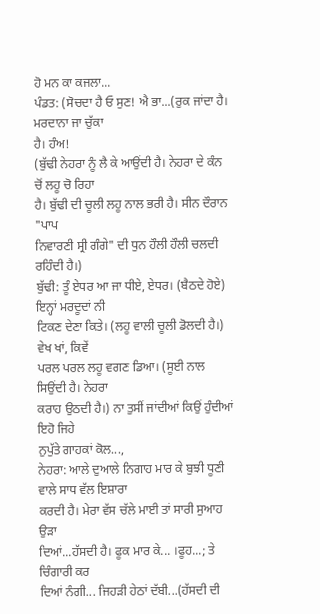ਹੋ ਮਨ ਕਾ ਕਜਲਾ...
ਪੰਡਤ: (ਸੋਚਦਾ ਹੈ ਓ ਸੁਣ! ਐ ਭਾ...(ਰੁਕ ਜਾਂਦਾ ਹੈ। ਮਰਦਾਨਾ ਜਾ ਚੁੱਕਾ
ਹੈ। ਹੰਅ!
(ਬੁੱਢੀ ਨੇਹਰਾ ਨੂੰ ਲੈ ਕੇ ਆਉਂਦੀ ਹੈ। ਨੇਹਰਾ ਦੇ ਕੰਨ ਚੋਂ ਲਹੂ ਚੋ ਰਿਹਾ
ਹੈ। ਬੁੱਢੀ ਦੀ ਚੂਲੀ ਲਹੂ ਨਾਲ ਭਰੀ ਹੈ। ਸੀਨ ਦੌਰਾਨ "ਪਾਪ
ਨਿਵਾਰਣੀ ਸ੍ਰੀ ਗੰਗੇ" ਦੀ ਧੁਨ ਹੌਲੀ ਹੌਲੀ ਚਲਦੀ ਰਹਿੰਦੀ ਹੈ।)
ਬੁੱਢੀ: ਤੂੰ ਏਧਰ ਆ ਜਾ ਧੀਏ, ਏਧਰ। (ਬੈਠਦੇ ਹੋਏ) ਇਨ੍ਹਾਂ ਮਰਦੂਦਾਂ ਨੀ
ਟਿਕਣ ਦੇਣਾ ਕਿਤੇ। (ਲਹੂ ਵਾਲੀ ਚੂਲੀ ਡੋਲਦੀ ਹੈ।) ਵੇਖ ਖਾਂ, ਕਿਵੇਂ
ਪਰਲ ਪਰਲ ਲਹੂ ਵਗਣ ਡਿਆ। (ਸੂਈ ਨਾਲ ਸਿਉਂਦੀ ਹੈ। ਨੇਹਰਾ
ਕਰਾਹ ਉਠਦੀ ਹੈ।) ਨਾ ਤੁਸੀਂ ਜਾਂਦੀਆਂ ਕਿਉਂ ਹੁੰਦੀਆਂ ਇਹੋ ਜਿਹੇ
ਨੁਪੁੱਤੇ ਗਾਹਕਾਂ ਕੋਲ...,
ਨੇਹਰਾ: ਆਲੇ ਦੁਆਲੇ ਨਿਗਾਹ ਮਾਰ ਕੇ ਬੁਝੀ ਧੂਣੀ ਵਾਲੇ ਸਾਧ ਵੱਲ ਇਸ਼ਾਰਾ
ਕਰਦੀ ਹੈ। ਮੇਰਾ ਵੱਸ ਚੱਲੇ ਮਾਈ ਤਾਂ ਸਾਰੀ ਸੁਆਹ ਉੜਾ
ਦਿਆਂ...ਹੱਸਦੀ ਹੈ। ਫੂਕ ਮਾਰ ਕੇ... ।ਫੂਹ...; ਤੇ ਚਿੰਗਾਰੀ ਕਰ
ਦਿਆਂ ਨੰਗੀ... ਜਿਹੜੀ ਹੇਠਾਂ ਦੱਬੀ...(ਹੱਸਦੀ ਦੀ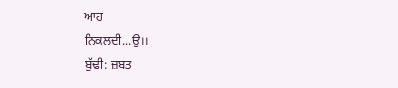ਆਹ
ਨਿਕਲਦੀ...ਉ।।
ਬੁੱਢੀ: ਜ਼ਬਤ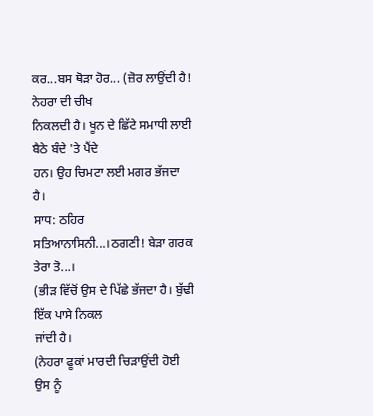ਕਰ...ਬਸ ਥੋੜਾ ਹੋਰ... (ਜ਼ੋਰ ਲਾਉਂਦੀ ਹੈ! ਨੇਹਰਾ ਦੀ ਚੀਖ
ਨਿਕਲਦੀ ਹੈ। ਖੂਨ ਦੇ ਛਿੱਟੇ ਸਮਾਧੀ ਲਾਈ ਬੈਠੇ ਬੰਦੇ 'ਤੇ ਪੈਂਦੇ
ਹਨ। ਉਹ ਚਿਮਟਾ ਲਈ ਮਗਰ ਭੱਜਦਾ ਹੈ।
ਸਾਧ: ਠਹਿਰ ਸਤਿਆਨਾਸਿਨੀ...।ਠਗਣੀ! ਬੇੜਾ ਗਰਕ ਤੇਰਾ ਤੋ...।
(ਭੀੜ ਵਿੱਚੋਂ ਉਸ ਦੇ ਪਿੱਛੇ ਭੱਜਦਾ ਹੈ। ਬੁੱਢੀ ਇੱਕ ਪਾਸੇ ਨਿਕਲ
ਜਾਂਦੀ ਹੈ।
(ਨੇਹਰਾ ਫੂਕਾਂ ਮਾਰਦੀ ਚਿੜਾਉਂਦੀ ਹੋਈ ਉਸ ਨੂੰ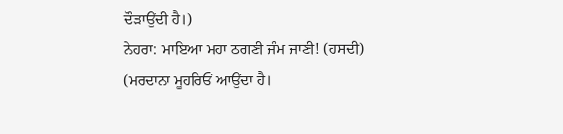ਦੌੜਾਉਂਦੀ ਹੈ।)
ਨੇਹਰਾ: ਮਾਇਆ ਮਹਾ ਠਗਣੀ ਜੰਮ ਜਾਣੀ! (ਹਸਦੀ)
(ਮਰਦਾਨਾ ਮੂਹਰਿਓਂ ਆਉਂਦਾ ਹੈ।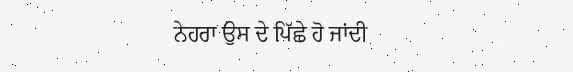ਨੇਹਰਾ ਉਸ ਦੇ ਪਿੱਛੇ ਹੋ ਜਾਂਦੀ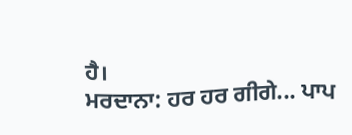ਹੈ।
ਮਰਦਾਨਾ: ਹਰ ਹਰ ਗੀਗੇ... ਪਾਪ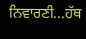ਨਿਵਾਰਣੀ...ਹੱਥ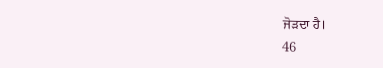ਜੋੜਦਾ ਹੈ।
46